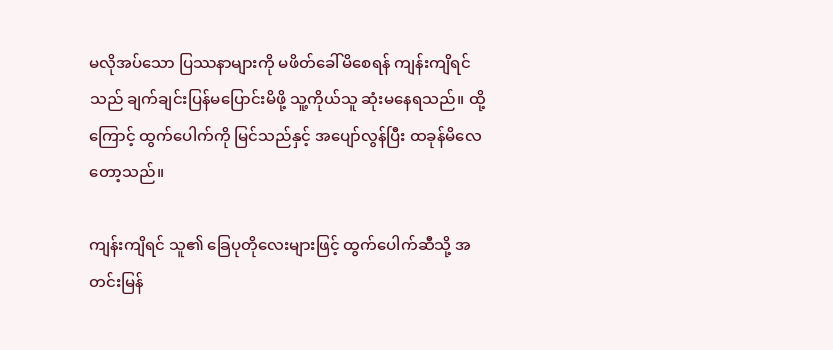မလိုအပ်သော ပြဿနာများကို မဖိတ်ခေါ်မိစေရန် ကျန်းကျိရင်သည် ချက်ချင်းပြန်မပြောင်းမိဖို့ သူ့ကိုယ်သူ ဆုံးမနေရသည်။ ထို့ကြောင့် ထွက်ပေါက်ကို မြင်သည်နှင့် အပျော်လွန်ပြီး ထခုန်မိလေတော့သည်။

ကျန်းကျိရင် သူ၏ ခြေပုတိုလေးများဖြင့် ထွက်ပေါက်ဆီသို့ အတင်းမြန်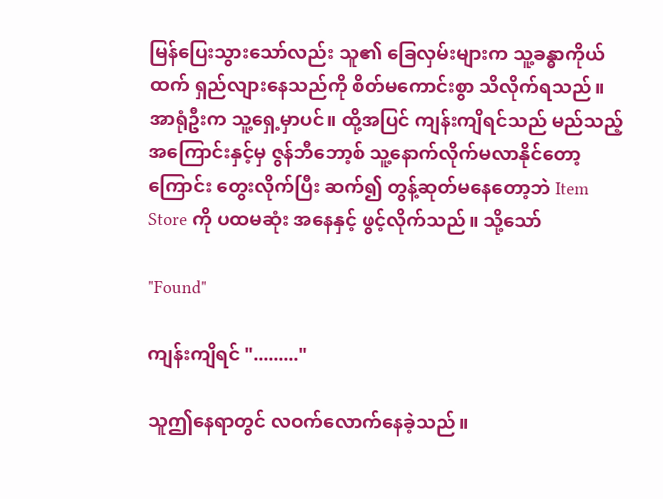မြန်ပြေးသွားသော်လည်း သူ၏ ခြေလှမ်းများက သူ့ခန္ဓာကိုယ်ထက် ရှည်လျားနေသည်ကို စိတ်မကောင်းစွာ သိလိုက်ရသည်။ အာရုံဦးက သူ့ရှေ့မှာပင်။ ထို့အပြင် ကျန်းကျိရင်သည် မည်သည့်အကြောင်းနှင့်မှ ဇွန်ဘီဘော့စ် သူ့နောက်လိုက်မလာနိုင်တော့ကြောင်း တွေးလိုက်ပြီး ဆက်၍ တွန့်ဆုတ်မနေတော့ဘဲ Item Store ကို ပထမဆုံး အနေနှင့် ဖွင့်လိုက်သည်။ သို့သော်

"Found"

ကျန်းကျိရင် "........."

သူဤနေရာတွင် လဝက်လောက်နေခဲ့သည်။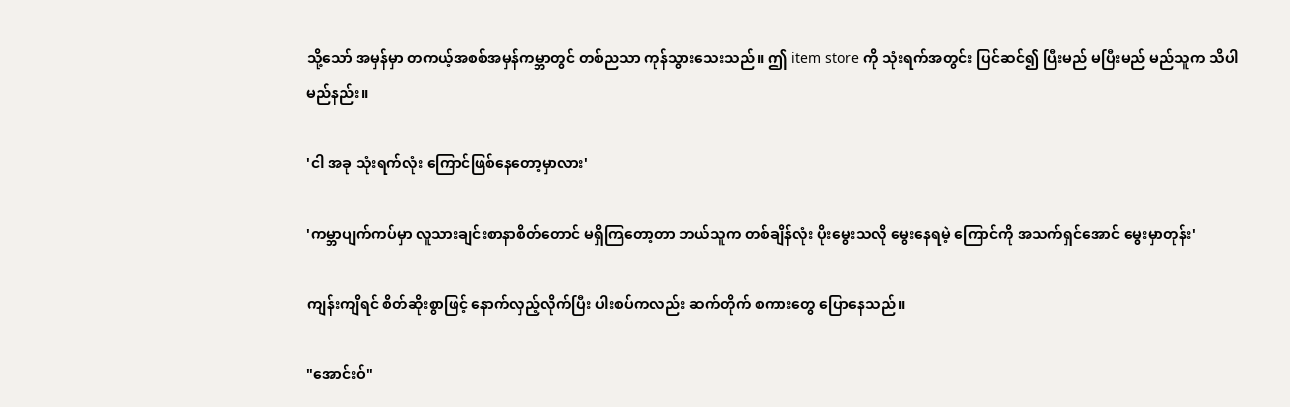သို့သော် အမှန်မှာ တကယ့်အစစ်အမှန်ကမ္ဘာတွင် တစ်ညသာ ကုန်သွားသေးသည်။ ဤ item store ကို သုံးရက်အတွင်း ပြင်ဆင်၍ ပြီးမည် မပြီးမည် မည်သူက သိပါမည်နည်း။

'ငါ အခု သုံးရက်လုံး ကြောင်ဖြစ်နေတော့မှာလား'

'ကမ္ဘာပျက်ကပ်မှာ လူသားချင်းစာနာစိတ်တောင် မရှိကြတော့တာ ဘယ်သူက တစ်ချိန်လုံး ပိုးမွေးသလို မွေးနေရမဲ့ ကြောင်ကို အသက်ရှင်အောင် မွေးမှာတုန်း'

ကျန်းကျိရင် စိတ်ဆိုးစွာဖြင့် နောက်လှည့်လိုက်ပြီး ပါးစပ်ကလည်း ဆက်တိုက် စကားတွေ ပြောနေသည်။

"အောင်းဝ်"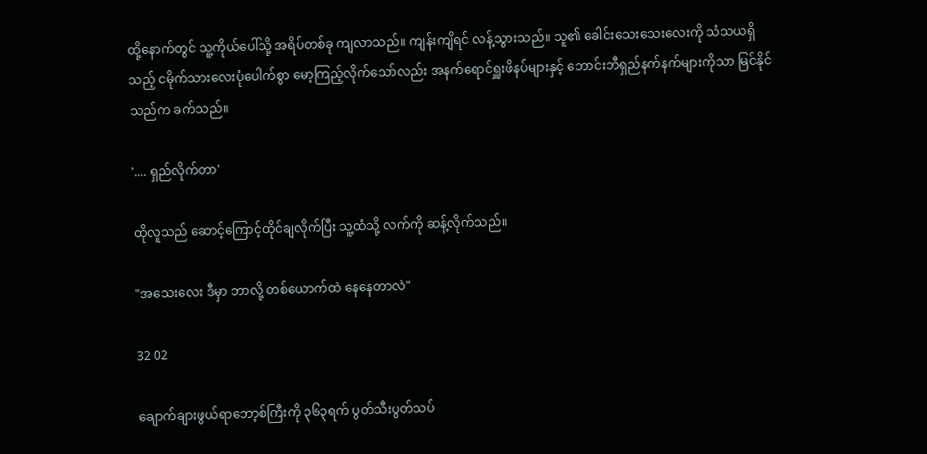ထို့နောက်တွင် သူ့ကိုယ်ပေါ်သို့ အရိပ်တစ်ခု ကျလာသည်။ ကျန်းကျိရင် လန့်သွားသည်။ သူ၏ ခေါင်းသေးသေးလေးကို သံသယရှိသည့် ငမိုက်သားလေးပုံပေါက်စွာ မော့ကြည့်လိုက်သော်လည်း အနက်ရောင်ရှူးဖိနပ်များနှင့် ဘောင်းဘီရှည်နက်နက်များကိုသာ မြင်နိုင်သည်က ခက်သည်။

'.... ရှည်လိုက်တာ'

ထိုလူသည် ဆောင့်ကြောင့်ထိုင်ချလိုက်ပြီး သူ့ထံသို့ လက်ကို ဆန့်လိုက်သည်။

"အသေးလေး ဒီမှာ ဘာလို့ တစ်ယောက်ထဲ နေနေတာလဲ"

32 02

ချောက်ချားဖွယ်ရာဘော့စ်ကြီးကို ၃၆၃ရက် ပွတ်သီးပွတ်သပ်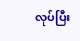လုပ်ပြီး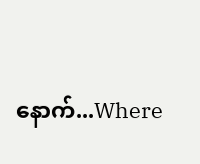နောက်...Where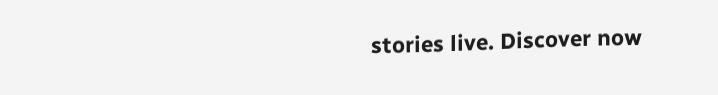stories live. Discover now